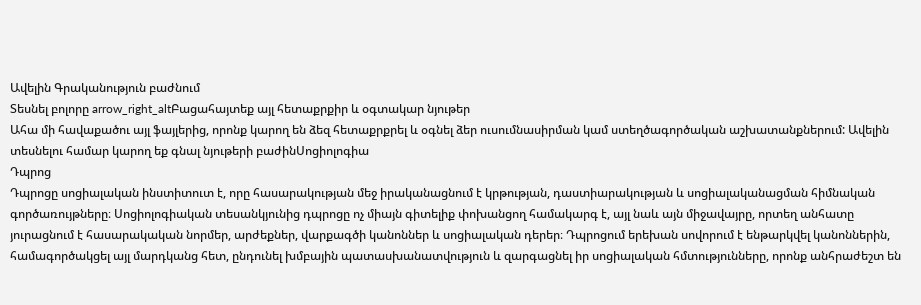Ավելին Գրականություն բաժնում
Տեսնել բոլորը arrow_right_altԲացահայտեք այլ հետաքրքիր և օգտակար նյութեր
Ահա մի հավաքածու այլ ֆայլերից, որոնք կարող են ձեզ հետաքրքրել և օգնել ձեր ուսումնասիրման կամ ստեղծագործական աշխատանքներում: Ավելին տեսնելու համար կարող եք գնալ նյութերի բաժինՍոցիոլոգիա
Դպրոց
Դպրոցը սոցիալական ինստիտուտ է, որը հասարակության մեջ իրականացնում է կրթության, դաստիարակության և սոցիալականացման հիմնական գործառույթները։ Սոցիոլոգիական տեսանկյունից դպրոցը ոչ միայն գիտելիք փոխանցող համակարգ է, այլ նաև այն միջավայրը, որտեղ անհատը յուրացնում է հասարակական նորմեր, արժեքներ, վարքագծի կանոններ և սոցիալական դերեր։ Դպրոցում երեխան սովորում է ենթարկվել կանոններին, համագործակցել այլ մարդկանց հետ, ընդունել խմբային պատասխանատվություն և զարգացնել իր սոցիալական հմտությունները, որոնք անհրաժեշտ են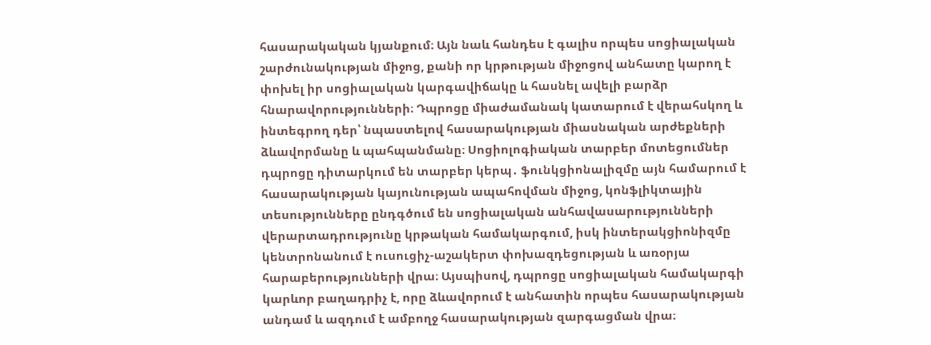հասարակական կյանքում։ Այն նաև հանդես է գալիս որպես սոցիալական շարժունակության միջոց, քանի որ կրթության միջոցով անհատը կարող է փոխել իր սոցիալական կարգավիճակը և հասնել ավելի բարձր հնարավորությունների։ Դպրոցը միաժամանակ կատարում է վերահսկող և ինտեգրող դեր՝ նպաստելով հասարակության միասնական արժեքների ձևավորմանը և պահպանմանը։ Սոցիոլոգիական տարբեր մոտեցումներ դպրոցը դիտարկում են տարբեր կերպ․ ֆունկցիոնալիզմը այն համարում է հասարակության կայունության ապահովման միջոց, կոնֆլիկտային տեսությունները ընդգծում են սոցիալական անհավասարությունների վերարտադրությունը կրթական համակարգում, իսկ ինտերակցիոնիզմը կենտրոնանում է ուսուցիչ-աշակերտ փոխազդեցության և առօրյա հարաբերությունների վրա։ Այսպիսով, դպրոցը սոցիալական համակարգի կարևոր բաղադրիչ է, որը ձևավորում է անհատին որպես հասարակության անդամ և ազդում է ամբողջ հասարակության զարգացման վրա։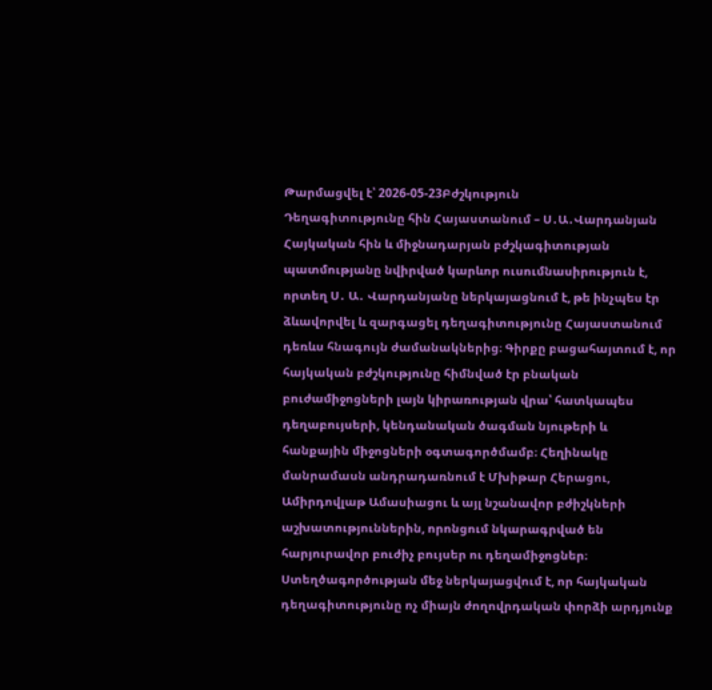Թարմացվել է՝ 2026-05-23Բժշկություն
Դեղագիտությունը հին Հայաստանում – Ս․Ա․Վարդանյան
Հայկական հին և միջնադարյան բժշկագիտության պատմությանը նվիրված կարևոր ուսումնասիրություն է, որտեղ Ս․ Ա․ Վարդանյանը ներկայացնում է, թե ինչպես էր ձևավորվել և զարգացել դեղագիտությունը Հայաստանում դեռևս հնագույն ժամանակներից։ Գիրքը բացահայտում է, որ հայկական բժշկությունը հիմնված էր բնական բուժամիջոցների լայն կիրառության վրա՝ հատկապես դեղաբույսերի, կենդանական ծագման նյութերի և հանքային միջոցների օգտագործմամբ։ Հեղինակը մանրամասն անդրադառնում է Մխիթար Հերացու, Ամիրդովլաթ Ամասիացու և այլ նշանավոր բժիշկների աշխատություններին, որոնցում նկարագրված են հարյուրավոր բուժիչ բույսեր ու դեղամիջոցներ։ Ստեղծագործության մեջ ներկայացվում է, որ հայկական դեղագիտությունը ոչ միայն ժողովրդական փորձի արդյունք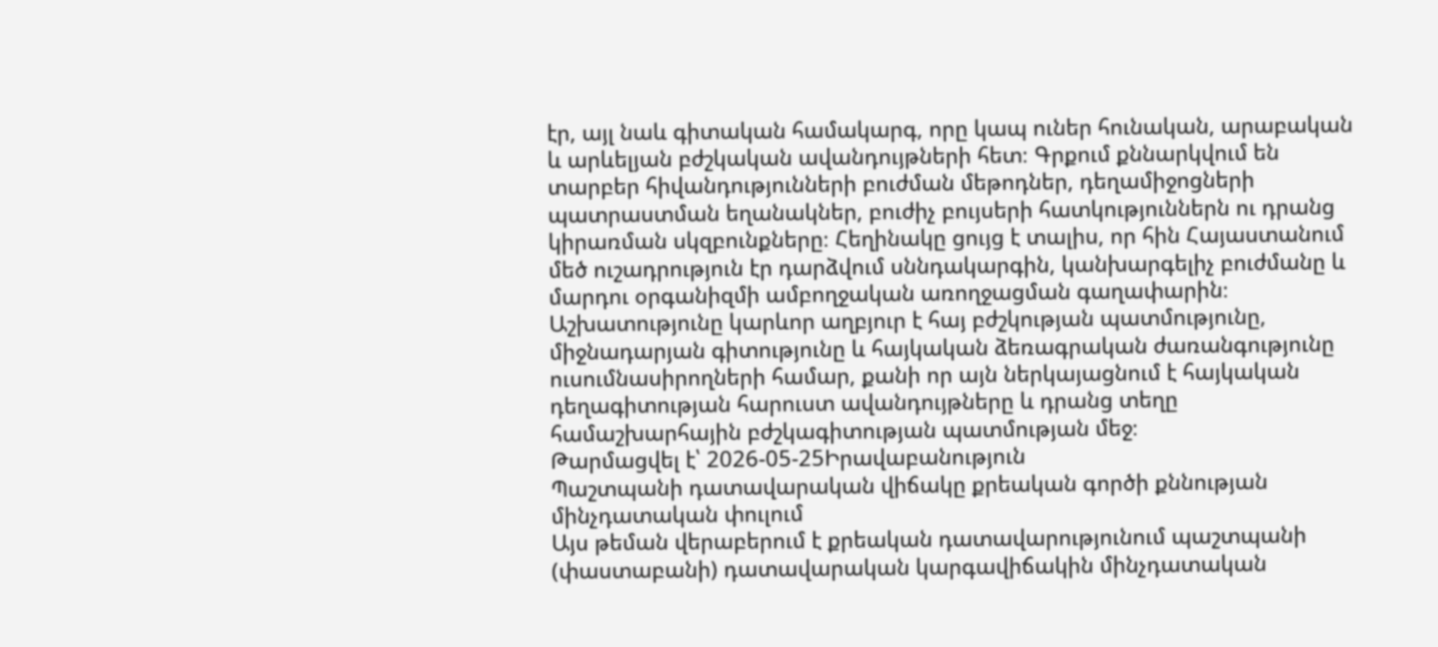էր, այլ նաև գիտական համակարգ, որը կապ ուներ հունական, արաբական և արևելյան բժշկական ավանդույթների հետ։ Գրքում քննարկվում են տարբեր հիվանդությունների բուժման մեթոդներ, դեղամիջոցների պատրաստման եղանակներ, բուժիչ բույսերի հատկություններն ու դրանց կիրառման սկզբունքները։ Հեղինակը ցույց է տալիս, որ հին Հայաստանում մեծ ուշադրություն էր դարձվում սննդակարգին, կանխարգելիչ բուժմանը և մարդու օրգանիզմի ամբողջական առողջացման գաղափարին։ Աշխատությունը կարևոր աղբյուր է հայ բժշկության պատմությունը, միջնադարյան գիտությունը և հայկական ձեռագրական ժառանգությունը ուսումնասիրողների համար, քանի որ այն ներկայացնում է հայկական դեղագիտության հարուստ ավանդույթները և դրանց տեղը համաշխարհային բժշկագիտության պատմության մեջ։
Թարմացվել է՝ 2026-05-25Իրավաբանություն
Պաշտպանի դատավարական վիճակը քրեական գործի քննության մինչդատական փուլում
Այս թեման վերաբերում է քրեական դատավարությունում պաշտպանի (փաստաբանի) դատավարական կարգավիճակին մինչդատական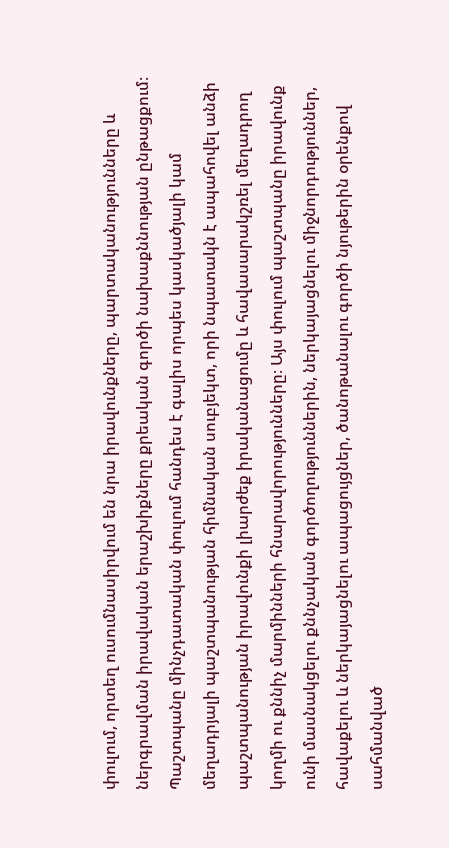փուլում, որտեղ ուսումնասիրվում են նրա իրավունքները, պարտականությունները և ներգրավման իրավական երաշխիքները քրեական գործի նախաքննության ընթացքում։ Պաշտպանը մինչդատական փուլում հանդես է գալիս որպես կասկածյալի կամ մեղադրյալի պաշտպանության հիմնական սուբյեկտ, որի նպատակն է ապահովել անձի պաշտպանության իրավունքի լիարժեք իրականացումը և հավասարակշռել մեղադրող կողմի ու քննիչ մարմինների հնարավորությունները։ Այս փուլում պաշտպանը իրավունք ունի մասնակցելու քննչական գործողություններին, ներկայացնելու միջնորդություններ, հավաքելու և ներկայացնելու ապացույցներ, ծանոթանալու գործի նյութերին օրենքով սահմանված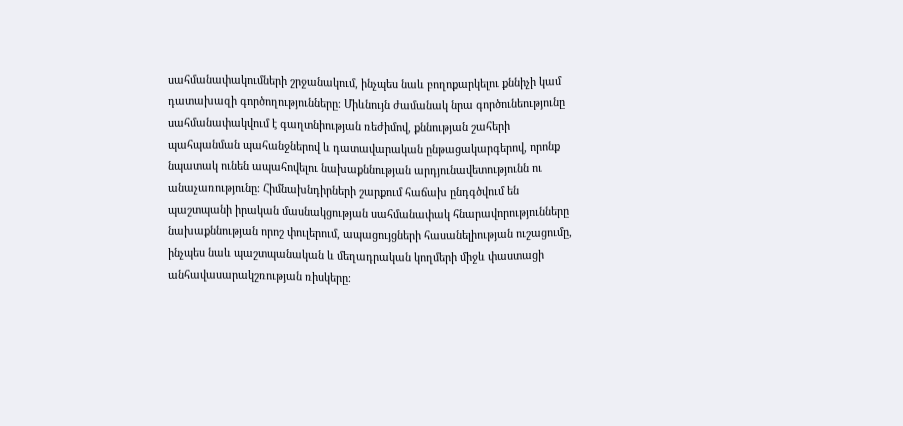սահմանափակումների շրջանակում, ինչպես նաև բողոքարկելու քննիչի կամ դատախազի գործողությունները։ Միևնույն ժամանակ նրա գործունեությունը սահմանափակվում է գաղտնիության ռեժիմով, քննության շահերի պահպանման պահանջներով և դատավարական ընթացակարգերով, որոնք նպատակ ունեն ապահովելու նախաքննության արդյունավետությունն ու անաչառությունը։ Հիմնախնդիրների շարքում հաճախ ընդգծվում են պաշտպանի իրական մասնակցության սահմանափակ հնարավորությունները նախաքննության որոշ փուլերում, ապացույցների հասանելիության ուշացումը, ինչպես նաև պաշտպանական և մեղադրական կողմերի միջև փաստացի անհավասարակշռության ռիսկերը։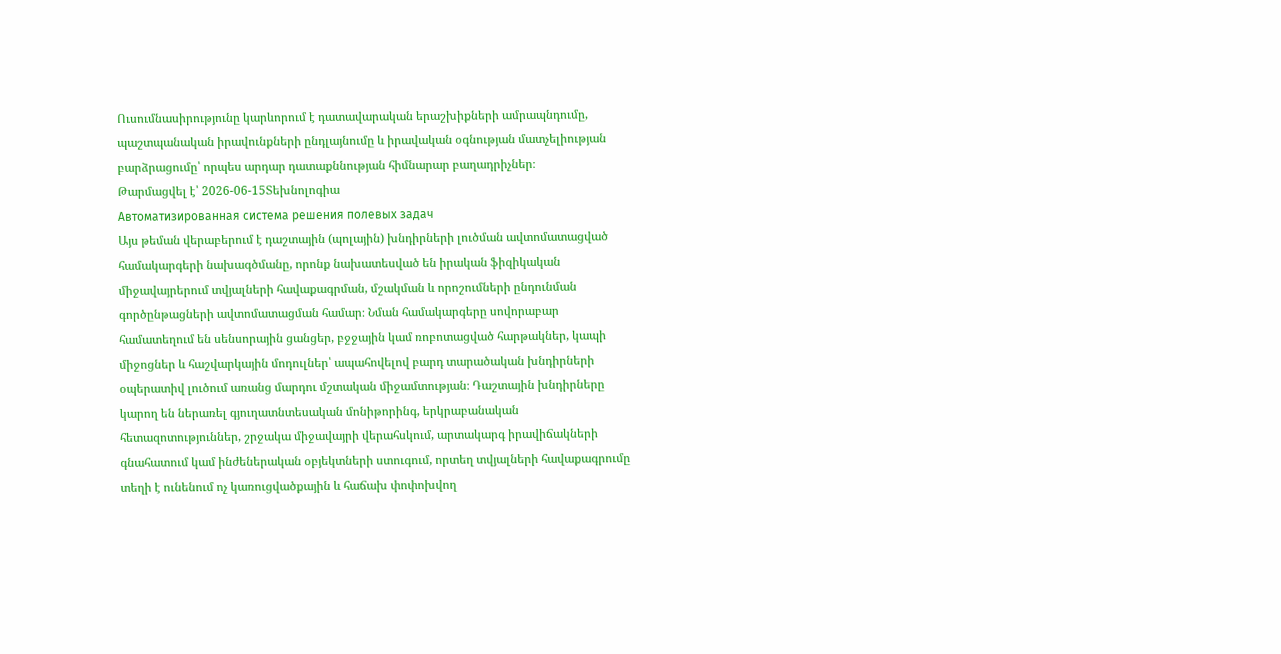Ուսումնասիրությունը կարևորում է դատավարական երաշխիքների ամրապնդումը, պաշտպանական իրավունքների ընդլայնումը և իրավական օգնության մատչելիության բարձրացումը՝ որպես արդար դատաքննության հիմնարար բաղադրիչներ։
Թարմացվել է՝ 2026-06-15Տեխնոլոգիա
Автоматизированная система решения полевых задач
Այս թեման վերաբերում է դաշտային (պոլային) խնդիրների լուծման ավտոմատացված համակարգերի նախագծմանը, որոնք նախատեսված են իրական ֆիզիկական միջավայրերում տվյալների հավաքագրման, մշակման և որոշումների ընդունման գործընթացների ավտոմատացման համար։ Նման համակարգերը սովորաբար համատեղում են սենսորային ցանցեր, բջջային կամ ռոբոտացված հարթակներ, կապի միջոցներ և հաշվարկային մոդուլներ՝ ապահովելով բարդ տարածական խնդիրների օպերատիվ լուծում առանց մարդու մշտական միջամտության։ Դաշտային խնդիրները կարող են ներառել գյուղատնտեսական մոնիթորինգ, երկրաբանական հետազոտություններ, շրջակա միջավայրի վերահսկում, արտակարգ իրավիճակների գնահատում կամ ինժեներական օբյեկտների ստուգում, որտեղ տվյալների հավաքագրումը տեղի է ունենում ոչ կառուցվածքային և հաճախ փոփոխվող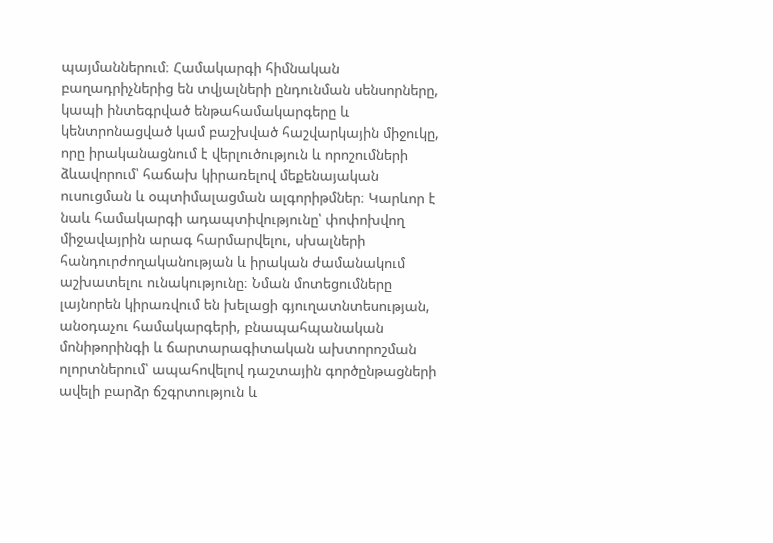պայմաններում։ Համակարգի հիմնական բաղադրիչներից են տվյալների ընդունման սենսորները, կապի ինտեգրված ենթահամակարգերը և կենտրոնացված կամ բաշխված հաշվարկային միջուկը, որը իրականացնում է վերլուծություն և որոշումների ձևավորում՝ հաճախ կիրառելով մեքենայական ուսուցման և օպտիմալացման ալգորիթմներ։ Կարևոր է նաև համակարգի ադապտիվությունը՝ փոփոխվող միջավայրին արագ հարմարվելու, սխալների հանդուրժողականության և իրական ժամանակում աշխատելու ունակությունը։ Նման մոտեցումները լայնորեն կիրառվում են խելացի գյուղատնտեսության, անօդաչու համակարգերի, բնապահպանական մոնիթորինգի և ճարտարագիտական ախտորոշման ոլորտներում՝ ապահովելով դաշտային գործընթացների ավելի բարձր ճշգրտություն և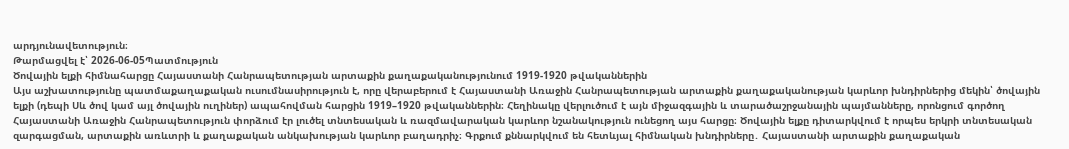արդյունավետություն։
Թարմացվել է՝ 2026-06-05Պատմություն
Ծովային ելքի հիմնահարցը Հայաստանի Հանրապետության արտաքին քաղաքականությունում 1919-1920 թվականներին
Այս աշխատությունը պատմաքաղաքական ուսումնասիրություն է, որը վերաբերում է Հայաստանի Առաջին Հանրապետության արտաքին քաղաքականության կարևոր խնդիրներից մեկին՝ ծովային ելքի (դեպի Սև ծով կամ այլ ծովային ուղիներ) ապահովման հարցին 1919–1920 թվականներին։ Հեղինակը վերլուծում է այն միջազգային և տարածաշրջանային պայմանները, որոնցում գործող Հայաստանի Առաջին Հանրապետություն փորձում էր լուծել տնտեսական և ռազմավարական կարևոր նշանակություն ունեցող այս հարցը։ Ծովային ելքը դիտարկվում է որպես երկրի տնտեսական զարգացման, արտաքին առևտրի և քաղաքական անկախության կարևոր բաղադրիչ։ Գրքում քննարկվում են հետևյալ հիմնական խնդիրները․ Հայաստանի արտաքին քաղաքական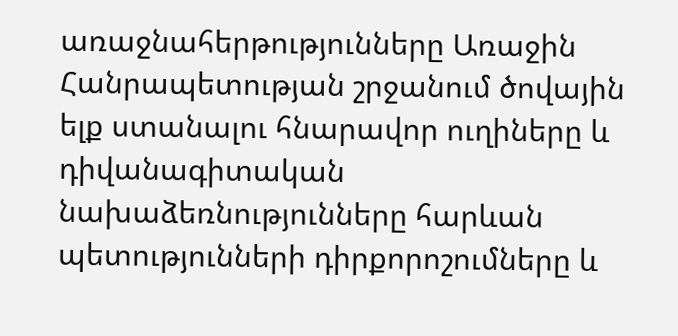առաջնահերթությունները Առաջին Հանրապետության շրջանում ծովային ելք ստանալու հնարավոր ուղիները և դիվանագիտական նախաձեռնությունները հարևան պետությունների դիրքորոշումները և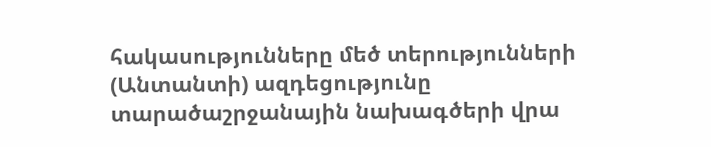հակասությունները մեծ տերությունների (Անտանտի) ազդեցությունը տարածաշրջանային նախագծերի վրա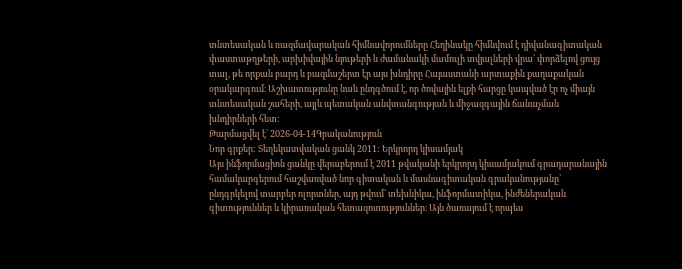տնտեսական և ռազմավարական հիմնավորումները Հեղինակը հիմնվում է դիվանագիտական փաստաթղթերի, արխիվային նյութերի և ժամանակի մամուլի տվյալների վրա՝ փորձելով ցույց տալ, թե որքան բարդ և բազմաշերտ էր այս խնդիրը Հայաստանի արտաքին քաղաքական օրակարգում։ Աշխատությունը նաև ընդգծում է, որ ծովային ելքի հարցը կապված էր ոչ միայն տնտեսական շահերի, այլև պետական անվտանգության և միջազգային ճանաչման խնդիրների հետ։
Թարմացվել է՝ 2026-04-14Գրականություն
Նոր գրքեր: Տեղեկատվական ցանկ 2011: Երկրորդ կիսամյակ
Այս ինֆորմացիոն ցանկը վերաբերում է 2011 թվականի երկրորդ կիսամյակում գրադարանային համակարգերում հաշվառված նոր գիտական և մասնագիտական գրականությանը՝ ընդգրկելով տարբեր ոլորտներ, այդ թվում՝ տեխնիկա, ինֆորմատիկա, ինժեներական գիտություններ և կիրառական հետազոտություններ։ Այն ծառայում է որպես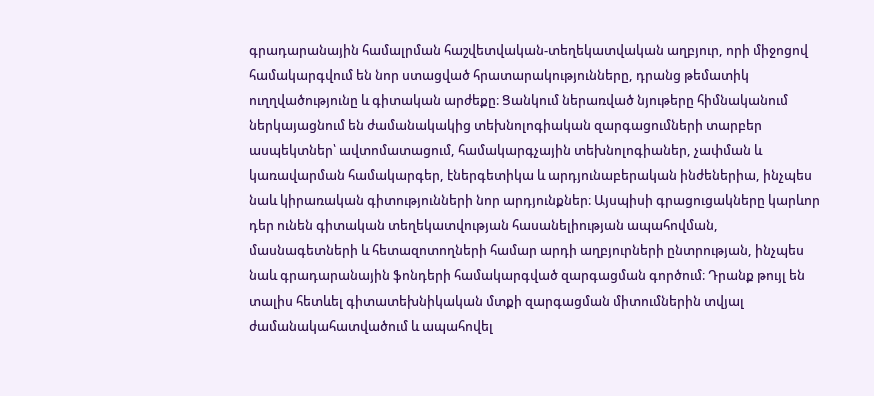գրադարանային համալրման հաշվետվական-տեղեկատվական աղբյուր, որի միջոցով համակարգվում են նոր ստացված հրատարակությունները, դրանց թեմատիկ ուղղվածությունը և գիտական արժեքը։ Ցանկում ներառված նյութերը հիմնականում ներկայացնում են ժամանակակից տեխնոլոգիական զարգացումների տարբեր ասպեկտներ՝ ավտոմատացում, համակարգչային տեխնոլոգիաներ, չափման և կառավարման համակարգեր, էներգետիկա և արդյունաբերական ինժեներիա, ինչպես նաև կիրառական գիտությունների նոր արդյունքներ։ Այսպիսի գրացուցակները կարևոր դեր ունեն գիտական տեղեկատվության հասանելիության ապահովման, մասնագետների և հետազոտողների համար արդի աղբյուրների ընտրության, ինչպես նաև գրադարանային ֆոնդերի համակարգված զարգացման գործում։ Դրանք թույլ են տալիս հետևել գիտատեխնիկական մտքի զարգացման միտումներին տվյալ ժամանակահատվածում և ապահովել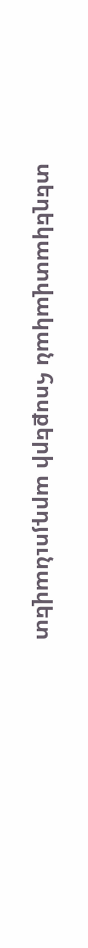տեղեկատվական հոսքերի արդյունավետ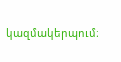կազմակերպում։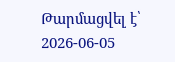Թարմացվել է՝ 2026-06-05